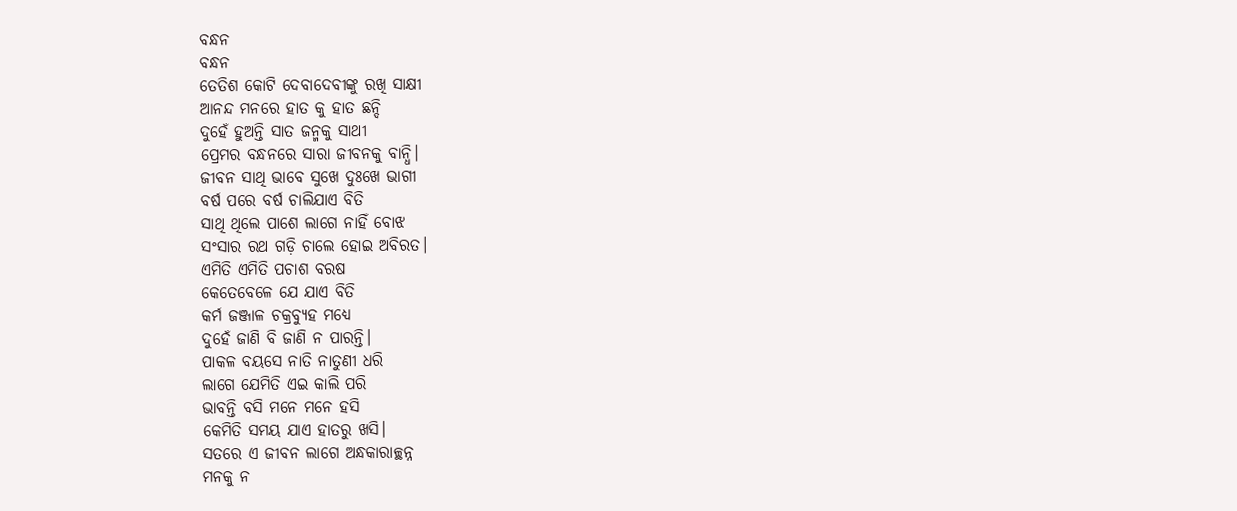ବନ୍ଧନ
ବନ୍ଧନ
ତେତିଶ କୋଟି ଦେବାଦେବୀଙ୍କୁ ରଖି ସାକ୍ଷୀ
ଆନନ୍ଦ ମନରେ ହାତ କୁ ହାତ ଛନ୍ଦି
ଦୁହେଁ ହୁଅନ୍ତି ସାତ ଜନ୍ମକୁ ସାଥୀ
ପ୍ରେମର ବନ୍ଧନରେ ସାରା ଜୀବନକୁ ବାନ୍ଧି।
ଜୀବନ ସାଥି ଭାବେ ସୁଖେ ଦୁଃଖେ ଭାଗୀ
ବର୍ଷ ପରେ ବର୍ଷ ଚାଲିଯାଏ ବିତି
ସାଥି ଥିଲେ ପାଶେ ଲାଗେ ନାହିଁ ବୋଝ
ସଂସାର ରଥ ଗଡ଼ି ଚାଲେ ହୋଇ ଅବିରତ।
ଏମିତି ଏମିତି ପଚାଶ ବରଷ
କେତେବେଳେ ଯେ ଯାଏ ବିତି
କର୍ମ ଜଞ୍ଜାଳ ଚକ୍ରବ୍ୟୁହ ମଧ୍ୟେ
ଦୁହେଁ ଜାଣି ବି ଜାଣି ନ ପାରନ୍ତି।
ପାକଳ ବୟସେ ନାତି ନାତୁଣୀ ଧରି
ଲାଗେ ଯେମିତି ଏଇ କାଲି ପରି
ଭାବନ୍ତି ବସି ମନେ ମନେ ହସି
କେମିତି ସମୟ ଯାଏ ହାତରୁ ଖସି।
ସତରେ ଏ ଜୀବନ ଲାଗେ ଅନ୍ଧକାରାଚ୍ଛନ୍ନ
ମନକୁ ନ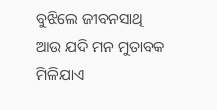ବୁଝିଲେ ଜୀବନସାଥି
ଆଉ ଯଦି ମନ ମୁତାବକ ମିଳିଯାଏ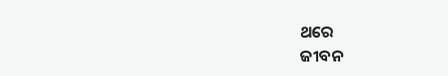ଥରେ
ଜୀବନ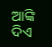ଆଙ୍କି ଦିଏ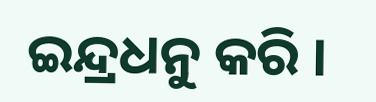ଇନ୍ଦ୍ରଧନୁ କରି ।